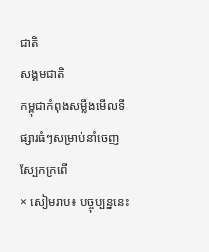ជាតិ
សង្គមជាតិ
កម្ពុជាកំពុងសម្លឹងមើលទីផ្សារធំៗសម្រាប់នាំចេញស្បែកក្រពើ
× សៀមរាប៖ បច្ចុប្បន្ននេះ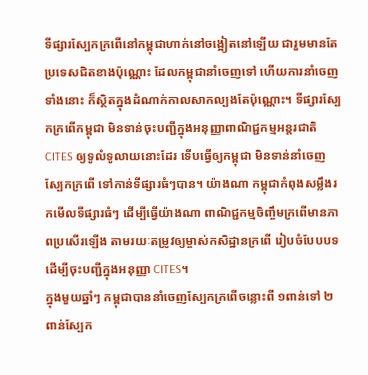ទីផ្សារស្បែកក្រពើនៅកម្ពុជាហាក់នៅចង្អៀតនៅឡើយ ជារួមមានតែប្រទេសជិតខាងប៉ុណ្ណោះ ដែលកម្ពុជានាំចេញទៅ ហើយការនាំចេញទាំងនោះ ក៏ស្ថិតក្នុងដំណាក់កាលសាកល្បងតែប៉ុណ្ណោះ។ ទីផ្សារស្បែកក្រពើកម្ពុជា មិនទាន់ចុះបញ្ជីក្នុងអនុញ្ញាពាណិជ្ជកម្មអន្តរជាតិ CITES ឲ្យទូលំទូលាយនោះដែរ ទើបធ្វើឲ្យកម្ពុជា មិនទាន់នាំចេញស្បែកក្រពើ ទៅកាន់ទីផ្សារធំៗបាន។ យ៉ាងណា កម្ពុជាកំពុងសម្លឹងរកមើលទីផ្សារធំៗ ដើម្បីធ្វើយ៉ាងណា ពាណិជ្ជកម្មចិញ្ចឹមក្រពើមានភាពប្រសើរឡើង តាមរយៈតម្រូវឲ្យម្ចាស់កសិដ្ឋានក្រពើ រៀបចំបែបបទដើម្បីចុះបញ្ជីក្នុងអនុញ្ញា CITES។
ក្នុងមួយឆ្នាំៗ កម្ពុជាបាននាំចេញស្បែកក្រពើចន្លោះពី ១ពាន់ទៅ ២ពាន់ស្បែក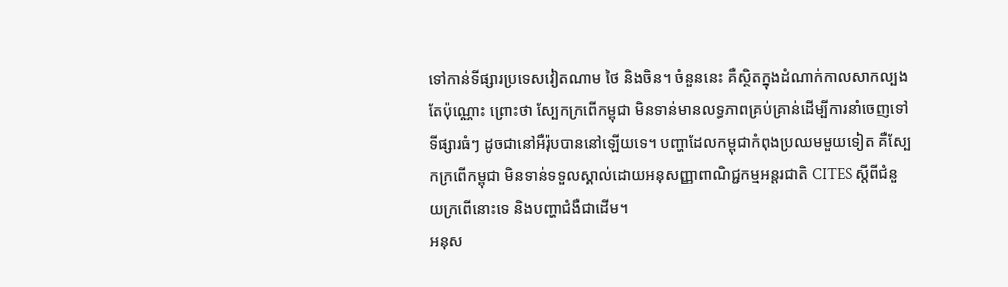ទៅកាន់ទីផ្សារប្រទេសវៀតណាម ថៃ និងចិន។ ចំនួននេះ គឺស្ថិតក្នុងដំណាក់កាលសាកល្បងតែប៉ុណ្ណោះ ព្រោះថា ស្បែកក្រពើកម្ពុជា មិនទាន់មានលទ្ធភាពគ្រប់គ្រាន់ដើម្បីការនាំចេញទៅទីផ្សារធំៗ ដូចជានៅអឺរ៉ុបបាននៅឡើយទេ។ បញ្ហាដែលកម្ពុជាកំពុងប្រឈមមួយទៀត គឺស្បែកក្រពើកម្ពុជា មិនទាន់ទទួលស្គាល់ដោយអនុសញ្ញាពាណិជ្ជកម្មអន្តរជាតិ CITES ស្តីពីជំនួយក្រពើនោះទេ និងបញ្ហាជំងឺជាដើម។
អនុស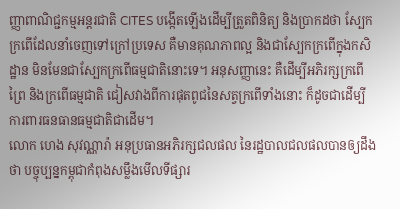ញ្ញាពាណិជ្ជកម្មអន្តរជាតិ CITES បង្កើតឡើងដើម្បីត្រួតពិនិត្យ និងប្រាកដថា ស្បែកក្រពើដែលនាំចេញទៅក្រៅប្រទេស គឺមានគុណភាពល្អ និងជាស្បែកក្រពើក្នុងកសិដ្ឋាន មិនមែនជាស្បែកក្រពើធម្មជាតិនោះទេ។ អនុសញ្ញានេះ គឺដើម្បីអភិរក្សក្រពើព្រៃ និងក្រពើធម្មជាតិ ជៀសវាងពីការផុតពូជនៃសត្វក្រពើទាំងនោះ ក៏ដូចជាដើម្បីការពារធនធានធម្មជាតិជាដើម។
លោក ហេង សុវណ្ណារ៉ា អនុប្រធានអភិរក្សជលផល នៃរដ្ឋបាលជលផលបានឲ្យដឹងថា បច្ចុប្បន្នកម្ពុជាកំពុងសម្លឹងមើលទីផ្សារ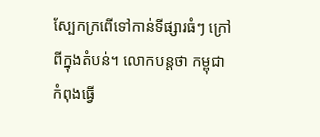ស្បែកក្រពើទៅកាន់ទីផ្សារធំៗ ក្រៅពីក្នុងតំបន់។ លោកបន្តថា កម្ពុជាកំពុងធ្វើ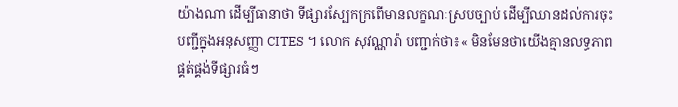យ៉ាងណា ដើម្បីធានាថា ទីផ្សារស្បែកក្រពើមានលក្ខណៈស្របច្បាប់ ដើម្បីឈានដល់ការចុះបញ្ជីក្នុងអនុសញ្ញា CITES ។ លោក សុវណ្ណារ៉ា បញ្ជាក់ថា៖« មិនមែនថាយើងគ្មានលទ្ធភាពផ្គត់ផ្គង់ទីផ្សារធំៗ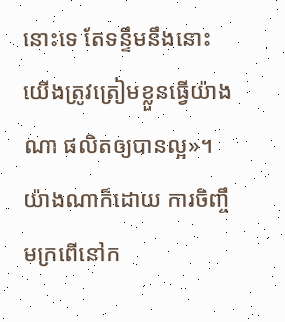នោះទេ តែទន្ទឹមនឹងនោះ យើងត្រូវត្រៀមខ្លួនធ្វើយ៉ាងណា ផលិតឲ្យបានល្អ»។
យ៉ាងណាក៏ដោយ ការចិញ្ចឹមក្រពើនៅក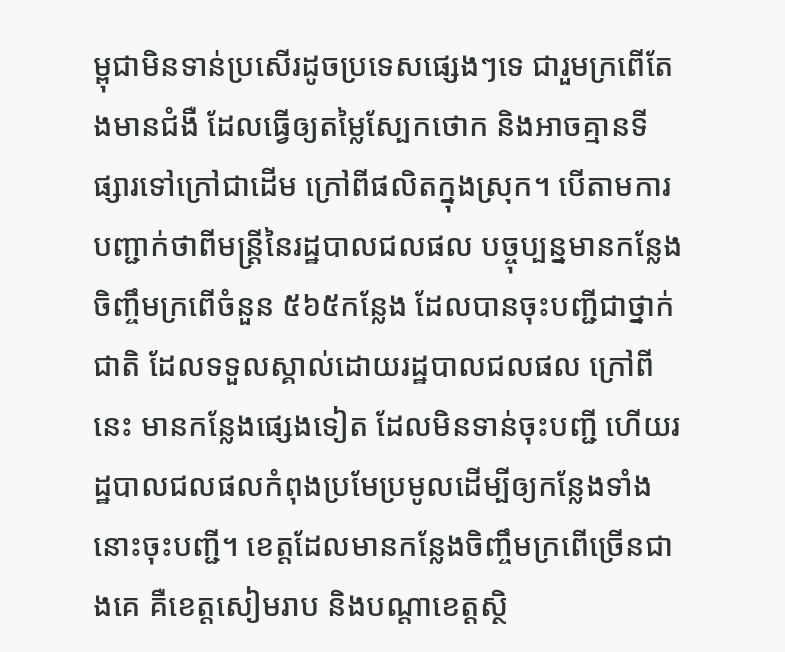ម្ពុជាមិនទាន់ប្រសើរដូចប្រទេសផ្សេងៗទេ ជារួមក្រពើតែងមានជំងឺ ដែលធ្វើឲ្យតម្លៃស្បែកថោក និងអាចគ្មានទីផ្សារទៅក្រៅជាដើម ក្រៅពីផលិតក្នុងស្រុក។ បើតាមការបញ្ជាក់ថាពីមន្ត្រីនៃរដ្ឋបាលជលផល បច្ចុប្បន្នមានកន្លែងចិញ្ចឹមក្រពើចំនួន ៥៦៥កន្លែង ដែលបានចុះបញ្ជីជាថ្នាក់ជាតិ ដែលទទួលស្គាល់ដោយរដ្ឋបាលជលផល ក្រៅពីនេះ មានកន្លែងផ្សេងទៀត ដែលមិនទាន់ចុះបញ្ជី ហើយរដ្ឋបាលជលផលកំពុងប្រមែប្រមូលដើម្បីឲ្យកន្លែងទាំងនោះចុះបញ្ជី។ ខេត្តដែលមានកន្លែងចិញ្ចឹមក្រពើច្រើនជាងគេ គឺខេត្តសៀមរាប និងបណ្តាខេត្តស្ថិ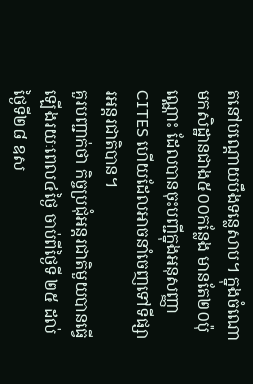តនៅបណ្តោយបឹងទន្លេសាប។ ក្នុងចំណោមកសិដ្ឋានជាង៥០០កន្លែង មានតែ២០ប៉ុណ្ណោះ ដែលបានចុះបញ្ជីក្នុងអនុសញ្ញា CITES ហើយដែលអាចនាំចេញទៅទីផ្សារអន្តរជាតិបាន។
គួរបញ្ជាក់ថា កិច្ចប្រជុំអន្តរជាតិមួយបានធ្វើឡើងរយៈពេល៤ថ្ងៃ ចាប់ពីថ្ងៃទី ២៥ ដល់ថ្ងៃទី២៨ ឧស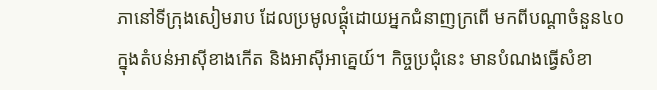ភានៅទីក្រុងសៀមរាប ដែលប្រមូលផ្តុំដោយអ្នកជំនាញក្រពើ មកពីបណ្តាចំនួន៤០ ក្នុងតំបន់អាស៊ីខាងកើត និងអាស៊ីអាគ្នេយ៍។ កិច្ចប្រជុំនេះ មានបំណងធ្វើសំខា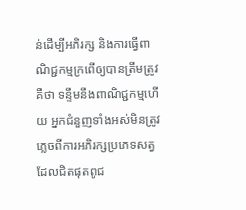ន់ដើម្បីអភិរក្ស និងការធ្វើពាណិជ្ជកម្មក្រពើឲ្យបានត្រឹមត្រូវ គឺថា ទន្ទឹមនឹងពាណិជ្ជកម្មហើយ អ្នកជំនួញទាំងអស់មិនត្រូវភ្លេចពីការអភិរក្សប្រភេទសត្វដែលជិតផុតពូជ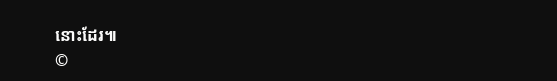នោះដែរ៕
©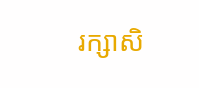រក្សាសិ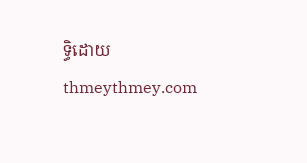ទ្ធិដោយ thmeythmey.com